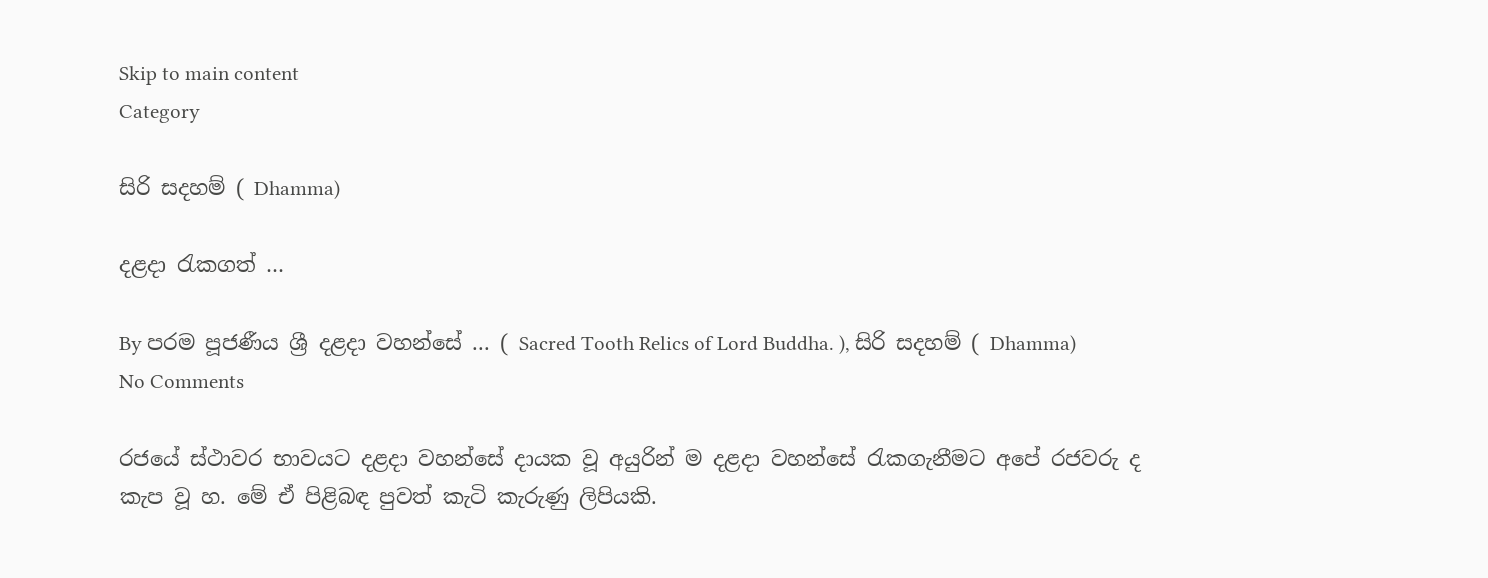Skip to main content
Category

සිරි සදහම් ( Dhamma)

දළදා රැකගත් …

By පරම පූජණීය ශ්‍රී දළදා වහන්සේ ... ( Sacred Tooth Relics of Lord Buddha. ), සිරි සදහම් ( Dhamma) No Comments

රජයේ ස්ථාවර භාවයට දළදා වහන්සේ දායක වූ අයුරින් ම දළදා වහන්සේ රැකගැනීමට අපේ රජවරු ද කැප වූ හ. මේ ඒ පිළිබඳ පුවත් කැටි කැරුණු ලිපියකි.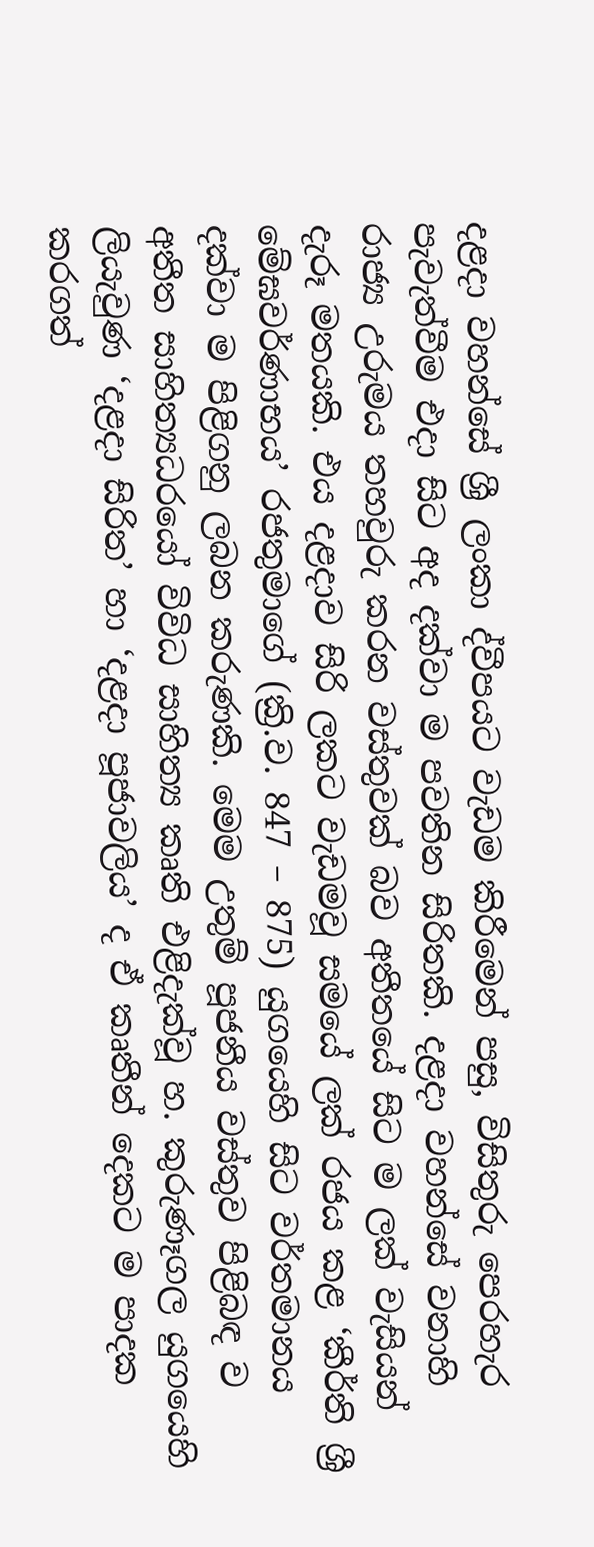දළදා වහන්සේ ශ්‍රී ලංකා ද්වීපයට වැඩම කිරීමෙන් පසු, විසිතුරු පෙරහැර පැවැත්වීම එදා සිට අද දක්වා ම පවතින සිරිතකි. දළදා වහන්සේ වනාහි රාජ්‍ය උරුමය තහවුරු කරන වස්තුවක් බව අතීතයේ සිට ම ලක් වැසියන් දැරූ මතයකි. එය දළදාව සිරි ලකට වැඩමවූ සමයේ ලක් රජය කළ ‘කීර්ති ශ්‍රී මේඝවර්ණාභය’ රජතුමාගේ (ක්‍රි.ව. 847 – 875) යුගයෙහි සිට වර්තමානය දක්වා ම පිළිගනු ලබන කරුණකි. මෙම උතුම් පූජනීය වස්තුව පිළිබඳ ව අතීත සාහිත්‍යධරයෝ විවිධ සාහිත්‍ය කෘති එළිදැක්වූ හ. කුරුණෑගල යුගයෙහි ලියැවුණ ‘දළදා සිරිත’ හා ‘දළදා පූජාවලිය’ ද ඒ කෘතීන් දෙකට ම පාදක කරගත්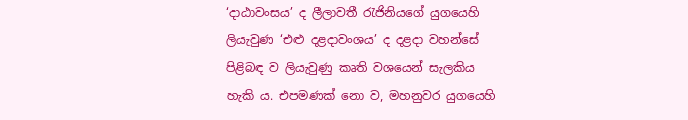‘දාඨාවංසය’ ද ලීලාවතී රැජිනියගේ යුගයෙහි ලියැවුණ ‘එළු දළදාවංශය’ ද දළදා වහන්සේ පිළිබඳ ව ලියැවුණු කෘති වශයෙන් සැලකිය හැකි ය. එපමණක් නො ව, මහනුවර යුගයෙහි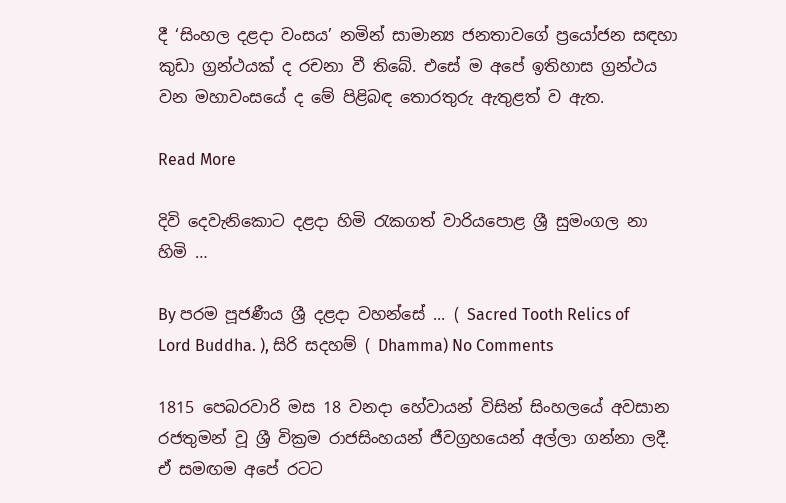දී ‘සිංහල දළදා වංසය’ නමින් සාමාන්‍ය ජනතාවගේ ප්‍රයෝජන සඳහා කුඩා ග්‍රන්ථයක් ද රචනා වී තිබේ. එසේ ම අපේ ඉතිහාස ග්‍රන්ථය වන මහාවංසයේ ද මේ පිළිබඳ තොරතුරු ඇතුළත් ව ඇත.

Read More

දිවි දෙවැනිකොට දළදා හිමි රැකගත් වාරියපොළ ශ්‍රී සුමංගල නා හිමි …

By පරම පූජණීය ශ්‍රී දළදා වහන්සේ ... ( Sacred Tooth Relics of Lord Buddha. ), සිරි සදහම් ( Dhamma) No Comments

1815 පෙබරවාරි මස 18 වනදා හේවායන් විසින් සිංහලයේ අවසාන රජතුමන් වූ ශ්‍රී වික්‍රම රාජසිංහයන් ජීවග්‍රහයෙන් අල්ලා ගන්නා ලදී. ඒ සමඟම අපේ රටට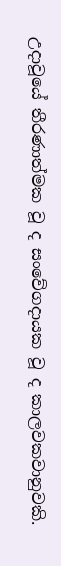උදාවූයේ තීරණාත්මක වූ ද සංවේගදායක වූ ද කාලවකවානුවකි.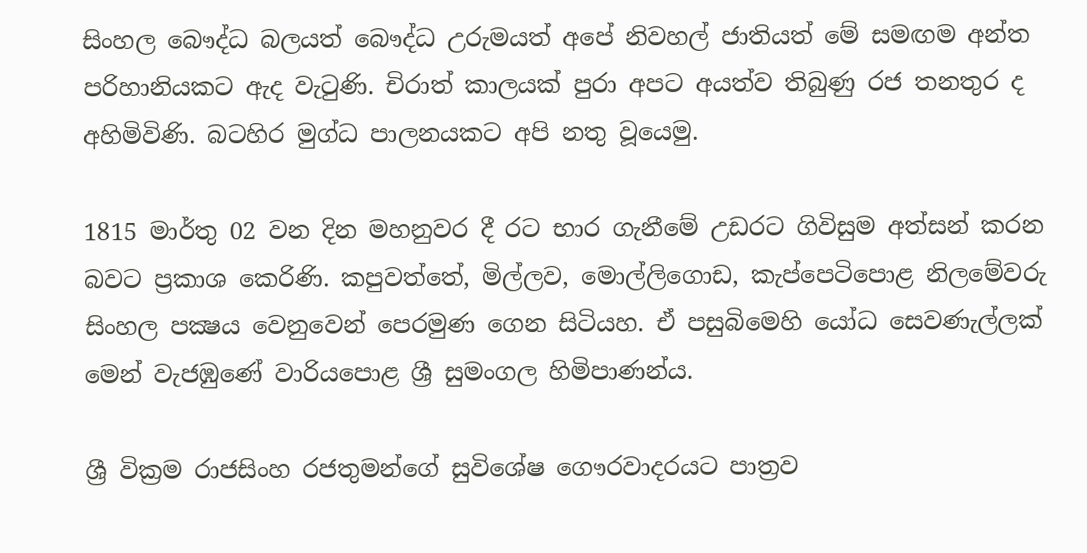සිංහල බෞද්ධ බලයත් බෞද්ධ උරුමයත් අපේ නිවහල් ජාතියත් මේ සමඟම අන්ත පරිහානියකට ඇද වැටුණි. චිරාත් කාලයක් පුරා අපට අයත්ව තිබුණු රජ තනතුර ද අහිමිවිණි. බටහිර මුග්ධ පාලනයකට අපි නතු වූයෙමු.

1815 මාර්තු 02 වන දින මහනුවර දී රට භාර ගැනීමේ උඩරට ගිවිසුම අත්සන් කරන බවට ප්‍රකාශ කෙරිණි. කපුවත්තේ, මිල්ලව, මොල්ලිගොඩ, කැප්පෙටිපොළ නිලමේවරු සිංහල පක්‍ෂය වෙනුවෙන් පෙරමුණ ගෙන සිටියහ. ඒ පසුබිමෙහි යෝධ සෙවණැල්ලක් මෙන් වැජඹුණේ වාරියපොළ ශ්‍රී සුමංගල හිමිපාණන්ය.

ශ්‍රී වික්‍රම රාජසිංහ රජතුමන්ගේ සුවිශේෂ ගෞරවාදරයට පාත්‍රව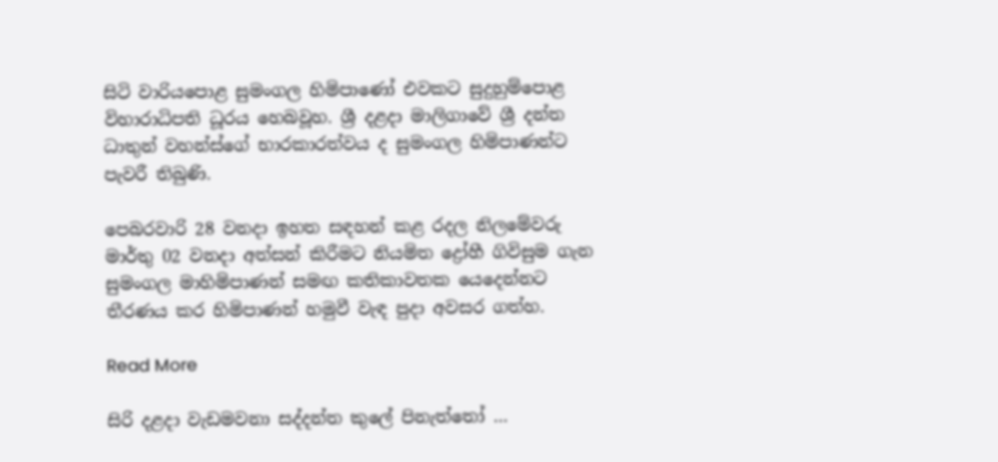සිටි වාරියපොළ සුමංගල හිමිපාණෝ එවකට සුදුහුම්පොළ විහාරාධිපති ධූරය හෙබවූහ. ශ්‍රී දළදා මාලිගාවේ ශ්‍රී දන්ත ධාතුන් වහන්ස්ගේ භාරකාරත්වය ද සුමංගල හිමිපාණන්ට පැවරී තිබුණි.

පෙබරවාරි 28 වනදා ඉහත සඳහන් කළ රදල නිලමේවරු මාර්තු 02 වනදා අත්සන් කිරීමට නියමිත ද්‍රෝහී ගිවිසුම ගැන සුමංගල මාහිමිපාණන් සමඟ කතිකාවතක යෙදෙන්නට තීරණය කර හිමිපාණන් හමුවී වැඳ පුදා අවසර ගත්හ.

Read More

සිරි දළදා වැඩමවනා සද්දන්ත කුලේ පිනැත්තෝ …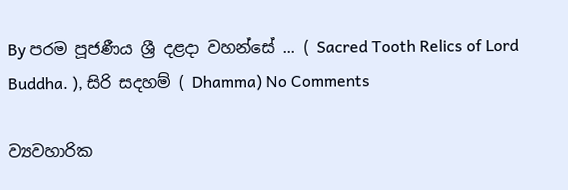By පරම පූජණීය ශ්‍රී දළදා වහන්සේ ... ( Sacred Tooth Relics of Lord Buddha. ), සිරි සදහම් ( Dhamma) No Comments

ව්‍යවහාරික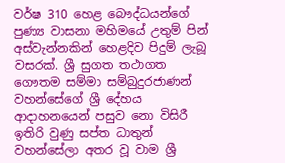වර්ෂ 310 හෙළ බෞද්ධයන්ගේ පුණ්‍ය වාසනා මහිමයේ උතුම් පින් අස්වැන්නකින් හෙළදිව පිදුම් ලැබූ වසරක්. ශ්‍රී සුගත තථාගත ගෞතම සම්මා සම්බුදුරජාණන් වහන්සේගේ ශ්‍රී දේහය ආදාහනයෙන් පසුව නො විසිරී ඉතිරි වුණු සප්ත ධාතුන් වහන්සේලා අතර වූ වාම ශ්‍රී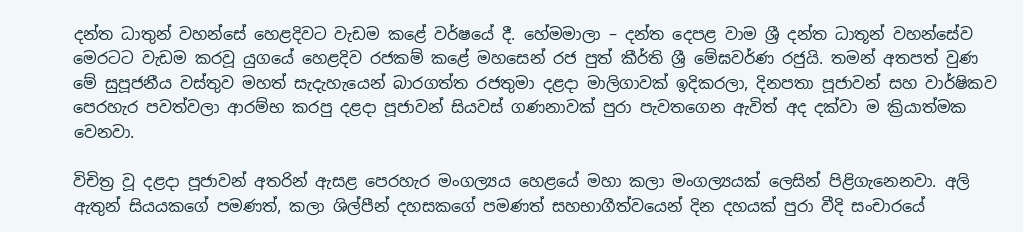දන්ත ධාතුන් වහන්සේ හෙළදිවට වැඩම කළේ වර්ෂයේ දී. හේමමාලා – දන්ත දෙපළ වාම ශ්‍රී දන්ත ධාතූන් වහන්සේව මෙරටට වැඩම කරවූ යුගයේ හෙළදිව රජකම් කළේ මහසෙන් රජ පුත් කීර්ති ශ්‍රී මේඝවර්ණ රජුයි. තමන් අතපත් වුණ මේ සුපූජනීය වස්තුව මහත් සැදැහැයෙන් බාරගත්ත රජතුමා දළදා මාලිගාවක් ඉදිකරලා, දිනපතා පූජාවන් සහ වාර්ෂිකව පෙරහැර පවත්වලා ආරම්භ කරපු දළදා පූජාවන් සියවස් ගණනාවක් පුරා පැවතගෙන ඇවිත් අද දක්වා ම ක්‍රියාත්මක වෙනවා.

විචිත්‍ර වූ දළදා පූජාවන් අතරින් ඇසළ පෙරහැර මංගල්‍යය හෙළයේ මහා කලා මංගල්‍යයක් ලෙසින් පිළිගැනෙනවා. අලි ඇතුන් සියයකගේ පමණත්, කලා ශිල්පීන් දහසකගේ පමණත් සහභාගීත්වයෙන් දින දහයක් පුරා වීදි සංචාරයේ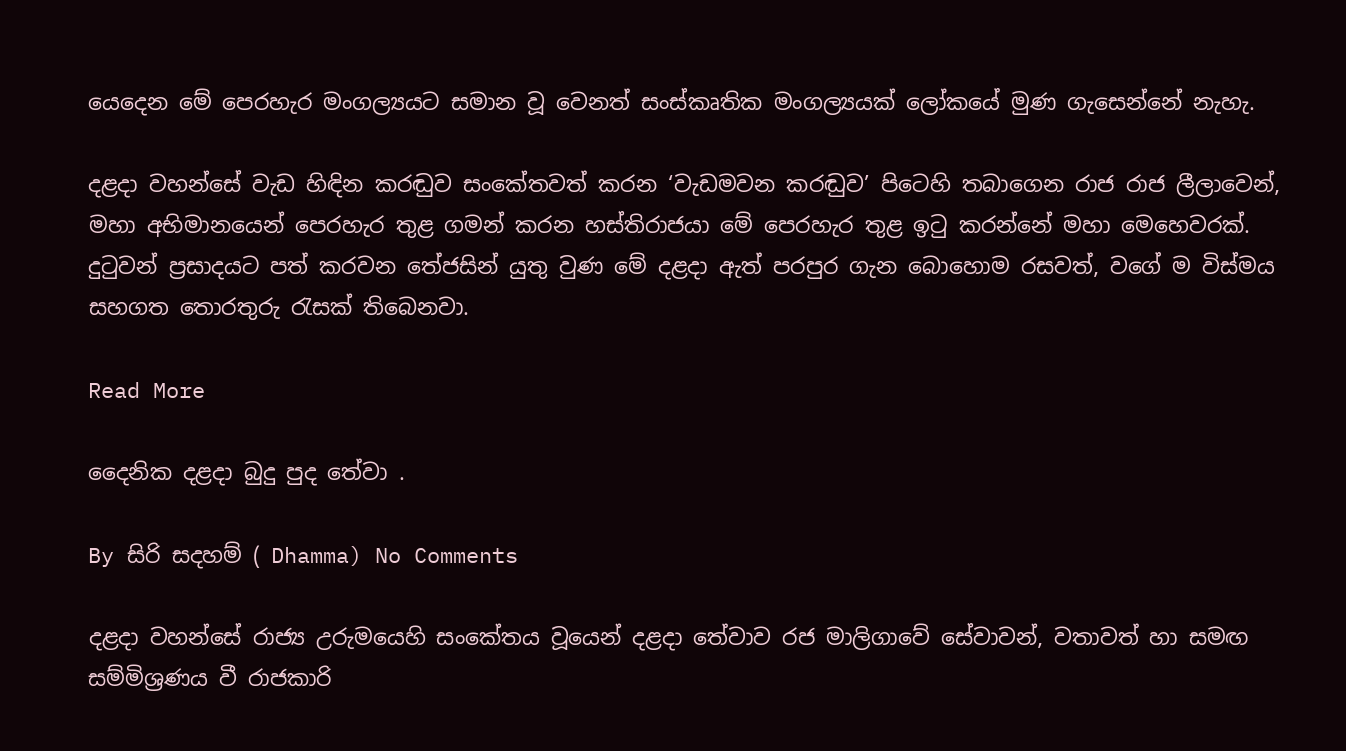යෙදෙන මේ පෙරහැර මංගල්‍යයට සමාන වූ වෙනත් සංස්කෘතික මංගල්‍යයක් ලෝකයේ මුණ ගැසෙන්නේ නැහැ.

දළදා වහන්සේ වැඩ හිඳින කරඬුව සංකේතවත් කරන ‘වැඩමවන කරඬුව’ පිටෙහි තබාගෙන රාජ රාජ ලීලාවෙන්, මහා අභිමානයෙන් පෙරහැර තුළ ගමන් කරන හස්තිරාජයා මේ පෙරහැර තුළ ඉටු කරන්නේ මහා මෙහෙවරක්. දුටුවන් ප්‍රසාදයට පත් කරවන තේජසින් යුතු වුණ මේ දළදා ඇත් පරපුර ගැන බොහොම රසවත්, වගේ ම විස්මය සහගත තොරතුරු රැසක් තිබෙනවා.

Read More

දෛනික දළදා බුදු පුද තේවා .

By සිරි සදහම් ( Dhamma) No Comments

දළදා වහන්සේ රාජ්‍ය උරුමයෙහි සංකේතය වූයෙන් දළදා තේවාව රජ මාලිගාවේ සේවාවන්, වතාවත් හා සමඟ සම්මිශ්‍රණය වී රාජකාරි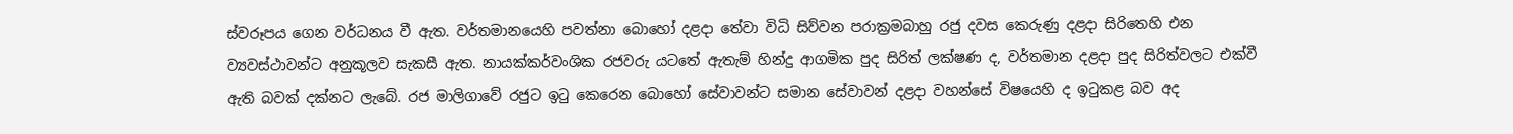ස්වරූපය ගෙන වර්ධනය වී ඇත. වර්තමානයෙහි පවත්නා බොහෝ දළදා තේවා විධි සිව්වන පරාක්‍රමබාහු රජු දවස කෙරුණු දළදා සිරිතෙහි එන ව්‍යවස්ථාවන්ට අනුකූලව සැකසී ඇත. නායක්කර්වංශික රජවරු යටතේ ඇතැම් හින්දු ආගමික පුද සිරිත් ලක්ෂණ ද, වර්තමාන දළදා පුද සිරිත්වලට එක්වී ඇති බවක් දක්නට ලැබේ. රජ මාලිගාවේ රජුට ඉටු කෙරෙන බොහෝ සේවාවන්ට සමාන සේවාවන් දළදා වහන්සේ විෂයෙහි ද ඉටුකළ බව අද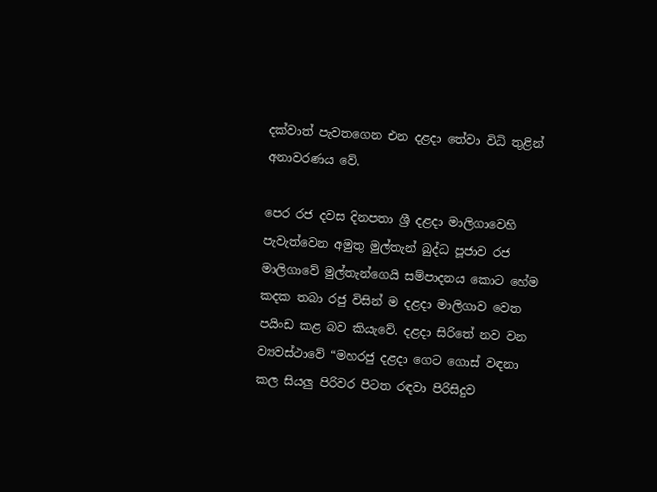දක්වාත් පැවතගෙන එන දළදා තේවා විධි තුළින් අනාවරණය වේ.

පෙර රජ දවස දිනපතා ශ්‍රී දළදා මාලිගාවෙහි පැවැත්වෙන අමුතු මුල්තැන් බුද්ධ පූජාව රජ මාලිගාවේ මුල්තැන්ගෙයි සම්පාදනය කොට හේම කදක තබා රජු විසින් ම දළදා මාලිගාව වෙත පයිංඩ කළ බව කියැවේ. දළදා සිරිතේ නව වන ව්‍යවස්ථාවේ “මහරජු දළදා ගෙට ගොස් වඳනා කල සියලු පිරිවර පිටත රඳවා පිරිසිදුව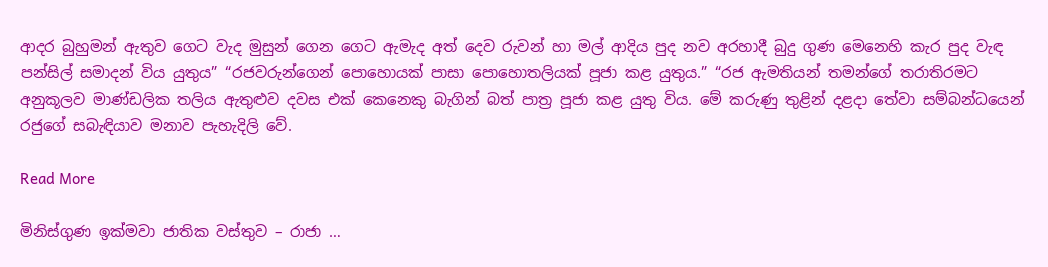ආදර බුහුමන් ඇතුව ගෙට වැද මුසුන් ගෙන ගෙට ඇමැද අත් දෙව රුවන් හා මල් ආදිය පුද නව අරහාදී බුදු ගුණ මෙනෙහි කැර පුද වැඳ පන්සිල් සමාදන් විය යුතුය” “රජවරුන්ගෙන් පොහොයක් පාසා පොහොතලියක් පූජා කළ යුතුය.” “රජ ඇමතියන් තමන්ගේ තරාතිරමට අනුකූලව මාණ්ඩලික තලිය ඇතුළුව දවස එක් කෙනෙකු බැගින් බත් පාත්‍ර පූජා කළ යුතු විය. මේ කරුණු තුළින් දළදා තේවා සම්බන්ධයෙන් රජුගේ සබැඳියාව මනාව පැහැදිලි වේ.

Read More

මිනිස්ගුණ ඉක්මවා ජාතික වස්තුව – රාජා …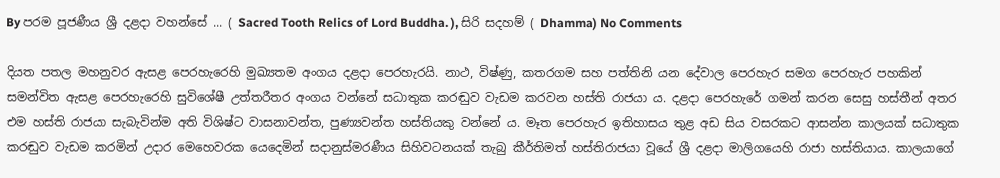By පරම පූජණීය ශ්‍රී දළදා වහන්සේ ... ( Sacred Tooth Relics of Lord Buddha. ), සිරි සදහම් ( Dhamma) No Comments

දියත පතල මහනුවර ඇසළ පෙරහැරෙහි මුඛ්‍යතම අංගය දළදා පෙරහැරයි. නාථ, විෂ්ණු, කතරගම සහ පත්තිනි යන දේවාල පෙරහැර සමග පෙරහැර පහකින් සමන්විත ඇසළ පෙරහැරෙහි සුවිශේෂී උත්තරීතර අංගය වන්නේ සධාතුක කරඬුව වැඩම කරවන හස්‌ති රාජයා ය. දළදා පෙරහැරේ ගමන් කරන සෙසු හස්‌තීන් අතර එම හස්‌ති රාජයා සැබැවින්ම අති විශිෂ්ට වාසනාවන්ත, පුණ්‍යවන්ත හස්‌තියකු වන්නේ ය. මෑත පෙරහැර ඉතිහාසය තුළ අඩ සිය වසරකට ආසන්න කාලයක්‌ සධාතුක කරඬුව වැඩම කරමින් උදාර මෙහෙවරක යෙදෙමින් සදානුස්‌මරණීය සිහිවටනයක්‌ තැබු කීර්තිමත් හස්‌තිරාජයා වූයේ ශ්‍රී දළදා මාලිගයෙහි රාජා හස්‌තියාය. කාලයාගේ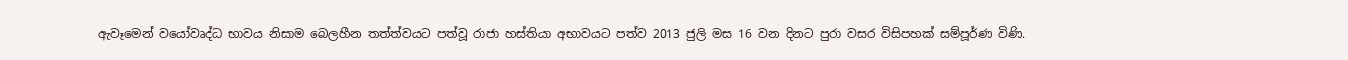ඇවෑමෙන් වයෝවෘද්ධ භාවය නිසාම බෙලහීන තත්ත්වයට පත්වූ රාජා හස්‌තියා අභාවයට පත්ව 2013 ජුලි මස 16 වන දිනට පුරා වසර විසිපහක්‌ සම්පූර්ණ විණි.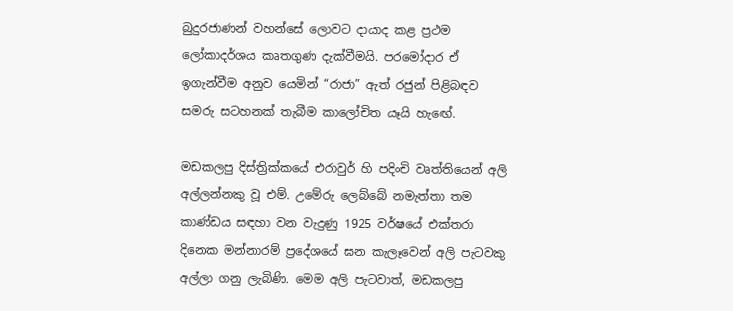බුදුරජාණන් වහන්සේ ලොවට දායාද කළ ප්‍රථම ලෝකාදර්ශය කෘතගුණ දැක්‌වීමයි. පරමෝදාර ඒ ඉගැන්වීම අනුව යෙමින් “රාජා” ඇත් රජුන් පිළිබඳව සමරු සටහනක්‌ තැබීම කාලෝචිත යෑයි හැඟේ.

මඩකලපු දිස්‌ත්‍රික්‌කයේ එරාවුර් හි පදිංචි වෘත්තියෙන් අලි අල්ලන්නකු වූ එම්. උමේරු ලෙබ්බේ නමැත්තා තම කාණ්‌ඩය සඳහා වන වැදුණු 1925 වර්ෂයේ එක්‌තරා දිනෙක මන්නාරම් ප්‍රදේශයේ ඝන කැලෑවෙන් අලි පැටවකු අල්ලා ගනු ලැබිණි. මෙම අලි පැටවාත්, මඩකලපු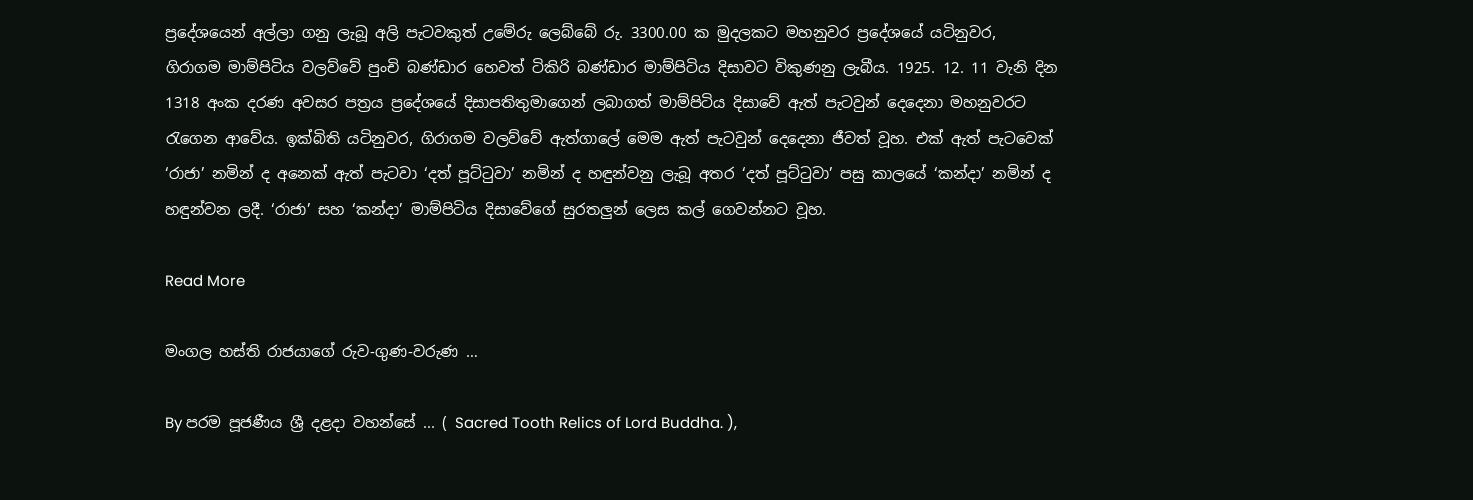ප්‍රදේශයෙන් අල්ලා ගනු ලැබූ අලි පැටවකුත් උමේරු ලෙබ්බේ රු. 3300.00 ක මුදලකට මහනුවර ප්‍රදේශයේ යටිනුවර, ගිරාගම මාම්පිටිය වලව්වේ පුංචි බණ්‌ඩාර හෙවත් ටිකිරි බණ්‌ඩාර මාම්පිටිය දිසාවට විකුණනු ලැබීය. 1925. 12. 11 වැනි දින 1318 අංක දරණ අවසර පත්‍රය ප්‍රදේශයේ දිසාපතිතුමාගෙන් ලබාගත් මාම්පිටිය දිසාවේ ඇත් පැටවුන් දෙදෙනා මහනුවරට රැගෙන ආවේය. ඉක්‌බිති යටිනුවර, ගිරාගම වලව්වේ ඇත්ගාලේ මෙම ඇත් පැටවුන් දෙදෙනා ජීවත් වූහ. එක්‌ ඇත් පැටවෙක්‌ ‘රාජා’ නමින් ද අනෙක්‌ ඇත් පැටවා ‘දත් පූට්‌ටුවා’ නමින් ද හඳුන්වනු ලැබූ අතර ‘දත් පූට්‌ටුවා’ පසු කාලයේ ‘කන්දා’ නමින් ද හඳුන්වන ලදී. ‘රාජා’ සහ ‘කන්දා’ මාම්පිටිය දිසාවේගේ සුරතලුන් ලෙස කල් ගෙවන්නට වූහ.

Read More

මංගල හස්ති රාජයාගේ රුව-ගුණ-වරුණ …

By පරම පූජණීය ශ්‍රී දළදා වහන්සේ ... ( Sacred Tooth Relics of Lord Buddha. ),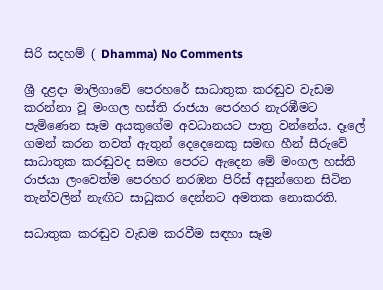සිරි සදහම් ( Dhamma) No Comments

ශ්‍රී දළදා මාලිගාවේ පෙරහරේ සාධාතුක කරඬුව වැඩම කරන්නා වූ මංගල හස්ති රාජයා පෙරහර නැරඹීමට පැමිණෙන සෑම අයකුගේම අවධානයට පාත්‍ර වන්නේය. දෑලේ ගමන් කරන තවත් ඇතුන් දෙදෙනෙකු සමඟ හීන් සීරුවේ සාධාතුක කරඬුවද සමඟ පෙරට ඇදෙන මේ මංගල හස්ති රාජයා ලංවෙත්ම පෙරහර නරඹන පිරිස් අසුන්ගෙන සිටින තැන්වලින් නැඟිට සාධුකර දෙන්නට අමතක නොකරති.

සධාතුක කරඬුව වැඩම කරවීම සඳහා සෑම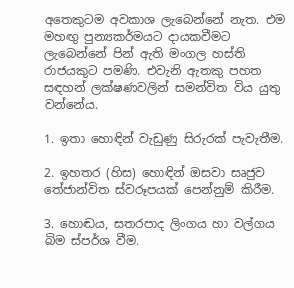අතෙකුටම අවකාශ ලැබෙන්නේ නැත. එම මහඟු පුන්‍යකර්මයට දායකවීමට ලැබෙන්නේ පින් ඇති මංගල හස්ති රාජයකුට පමණි. එවැනි ඇතකු පහත සඳහන් ලක්ෂණවලින් සමන්විත විය යුතු වන්නේය.

1. ඉතා හොඳින් වැඩුණු සිරුරක් පැවැතීම.

2. ඉහතර (හිස) හොඳින් ඔසවා සෘජුව තේජාන්විත ස්වරූපයක් පෙන්නුම් කිරීම.

3. හොඬය, සතරපාද ලිංගය හා වල්ගය බිම ස්පර්ශ වීම.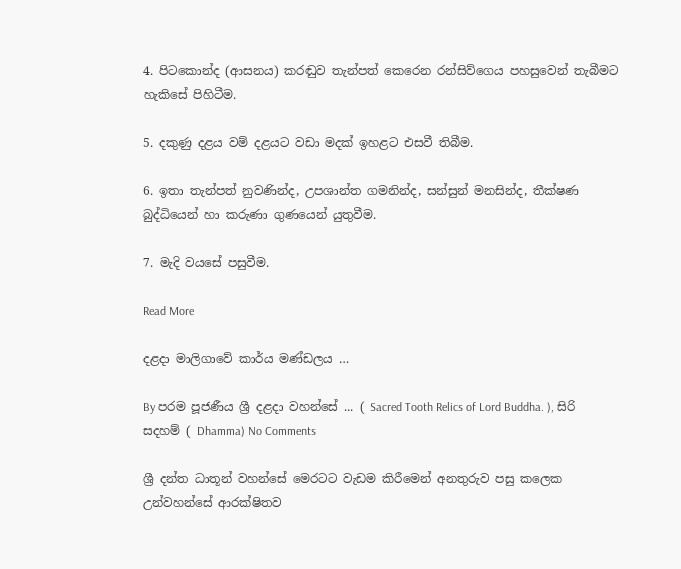4. පිටකොන්ද (ආසනය) කරඬුව තැන්පත් කෙරෙන රන්සිව්ගෙය පහසුවෙන් තැබීමට හැකිසේ පිහිටීම.

5. දකුණු දළය වම් දළයට වඩා මදක් ඉහළට එසවී තිබීම.

6. ඉතා තැන්පත් නුවණින්ද, උපශාන්ත ගමනින්ද, සන්සුන් මනසින්ද, තීක්ෂණ බුද්ධියෙන් හා කරුණා ගුණයෙන් යුතුවීම.

7. මැදි වයසේ පසුවීම.

Read More

දළදා මාලිගාවේ කාර්ය මණ්ඩලය …

By පරම පූජණීය ශ්‍රී දළදා වහන්සේ ... ( Sacred Tooth Relics of Lord Buddha. ), සිරි සදහම් ( Dhamma) No Comments

ශ්‍රී දන්ත ධාතූන් වහන්සේ මෙරටට වැඩම කිරීමෙන් අනතුරුව පසු කලෙක උන්වහන්සේ ආරක්ෂිතව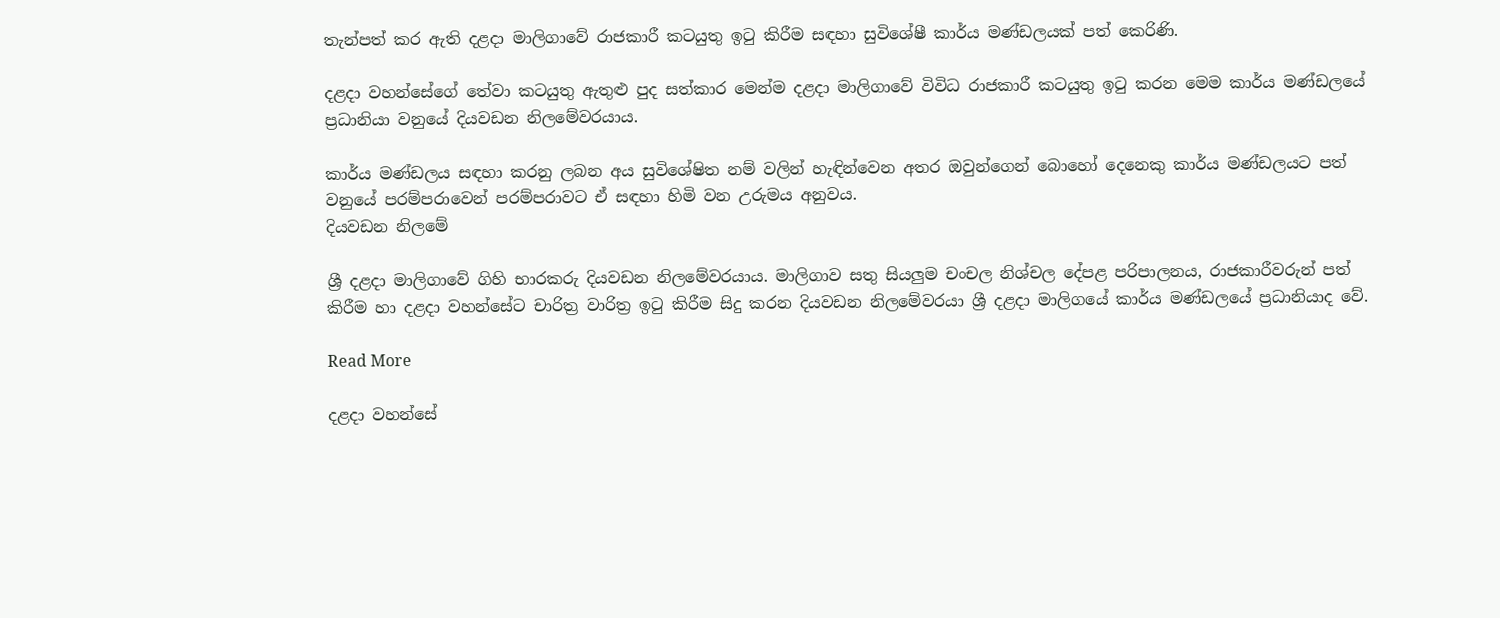තැන්පත් කර ඇති දළදා මාලිගාවේ රාජකාරී කටයුතු ඉටු කිරීම සඳහා සුවිශේෂී කාර්ය මණ්ඩලයක් පත් කෙරිණි.

දළදා වහන්සේගේ තේවා කටයුතු ඇතුළු පුද සත්කාර මෙන්ම දළදා මාලිගාවේ විවිධ රාජකාරී කටයුතු ඉටු කරන මෙම කාර්ය මණ්ඩලයේ ප්‍රධානියා වනුයේ දියවඩන නිලමේවරයාය.

කාර්ය මණ්ඩලය සඳහා කරනු ලබන අය සුවිශේෂිත නම් වලින් හැඳින්වෙන අතර ඔවුන්ගෙන් බොහෝ දෙනෙකු කාර්ය මණ්ඩලයට පත් වනුයේ පරම්පරාවෙන් පරම්පරාවට ඒ සඳහා හිමි වන උරුමය අනුවය.
දියවඩන නිලමේ

ශ්‍රී දළදා මාලිගාවේ ගිහි භාරකරු දියවඩන නිලමේවරයාය. මාලිගාව සතු සියලුම චංචල නිශ්චල දේපළ පරිපාලනය, රාජකාරීවරුන් පත් කිරීම හා දළදා වහන්සේට චාරිත්‍ර වාරිත්‍ර ඉටු කිරීම සිදු කරන දියවඩන නිලමේවරයා ශ්‍රී දළදා මාලිගයේ කාර්ය මණ්ඩලයේ ප්‍රධානියාද වේ.

Read More

දළදා වහන්සේ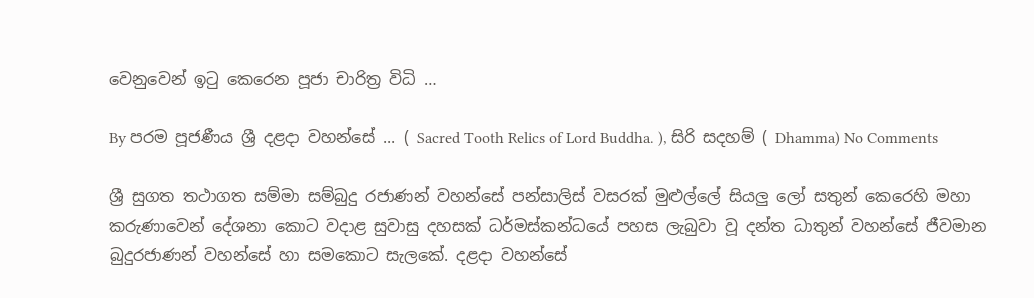වෙනුවෙන් ඉටු කෙරෙන පූජා චාරිත්‍ර විධි …

By පරම පූජණීය ශ්‍රී දළදා වහන්සේ ... ( Sacred Tooth Relics of Lord Buddha. ), සිරි සදහම් ( Dhamma) No Comments

ශ්‍රී සුගත තථාගත සම්මා සම්බුදු රජාණන් වහන්සේ පන්සාලිස් වසරක් මුළුල්ලේ සියලු ලෝ සතුන් කෙරෙහි මහා කරුණාවෙන් දේශනා කොට වදාළ සුවාසු දහසක් ධර්මස්කන්ධයේ පහස ලැබුවා වූ දන්ත ධාතුන් වහන්සේ ජීවමාන බුදුරජාණන් වහන්සේ හා සමකොට සැලකේ. දළදා වහන්සේ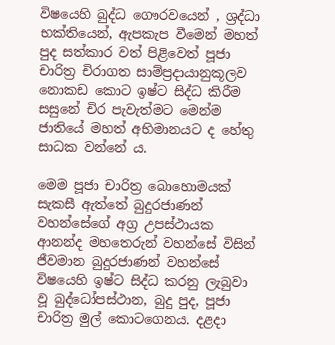විෂයෙහි බුද්ධ ගෞරවයෙන් , ශ්‍රද්ධා භක්තියෙන්, ඇපකැප වීමෙන් මහත් පුද සත්කාර වත් පිළිවෙත් පූජා චාරිත්‍ර චිරාගත සාම්ප්‍රදායානුකූලව නොකඩ කොට ඉෂ්ට සිද්ධ කිරීම සසුනේ චිර පැවැත්මට මෙන්ම ජාතියේ මහත් අභිමානයට ද හේතු සාධක වන්නේ ය.

මෙම පූජා චාරිත්‍ර බොහොමයක් සැකසී ඇත්තේ බුදුරජාණන් වහන්සේගේ අග්‍ර උපස්ථායක ආනන්ද මහතෙරුන් වහන්සේ විසින් ජීවමාන බුදුරජාණන් වහන්සේ විෂයෙහි ඉෂ්ට සිද්ධ කරනු ලැබුවා වූ බුද්ධෝපස්ථාන, බුදු පුද, පූජා චාරිත්‍ර මුල් කොටගෙනය. දළදා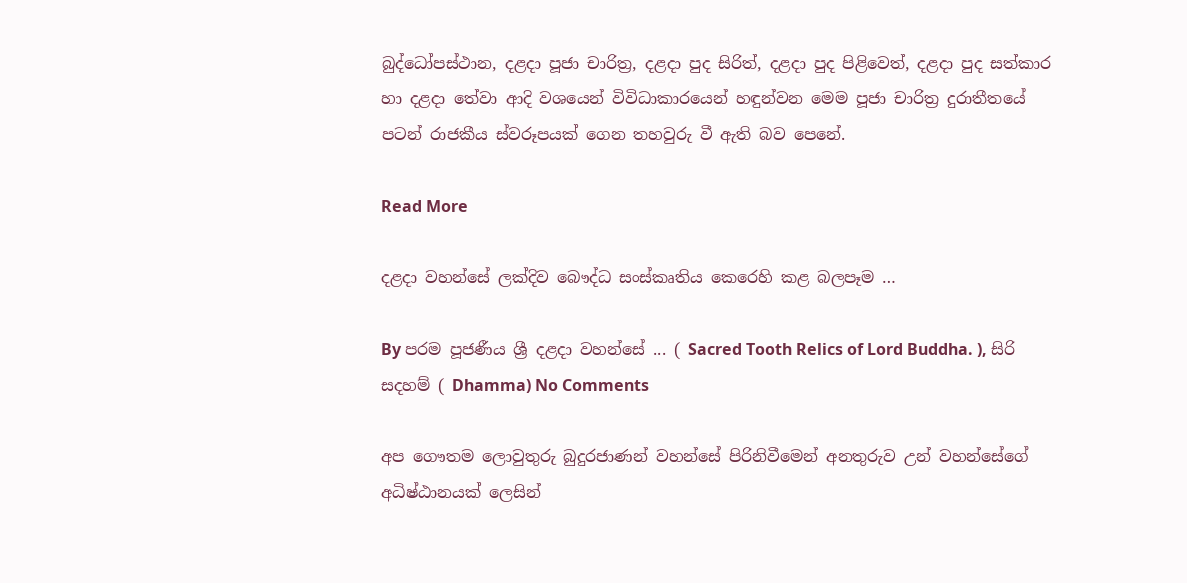බුද්ධෝපස්ථාන, දළදා පූජා චාරිත්‍ර, දළදා පුද සිරිත්, දළදා පුද පිළිවෙත්, දළදා පුද සත්කාර හා දළදා තේවා ආදි වශයෙන් විවිධාකාරයෙන් හඳුන්වන මෙම පූජා චාරිත්‍ර දුරාතීතයේ පටන් රාජකීය ස්වරූපයක් ගෙන තහවුරු වී ඇති බව පෙනේ.

Read More

දළදා වහන්සේ ලක්දිව බෞද්ධ සංස්කෘතිය කෙරෙහි කළ බලපෑම …

By පරම පූජණීය ශ්‍රී දළදා වහන්සේ ... ( Sacred Tooth Relics of Lord Buddha. ), සිරි සදහම් ( Dhamma) No Comments

අප ගෞතම ලොවුතුරු බුදුරජාණන් වහන්සේ පිරිනිවීමෙන් අනතුරුව උන් වහන්සේගේ අධිෂ්ඨානයක් ලෙසින්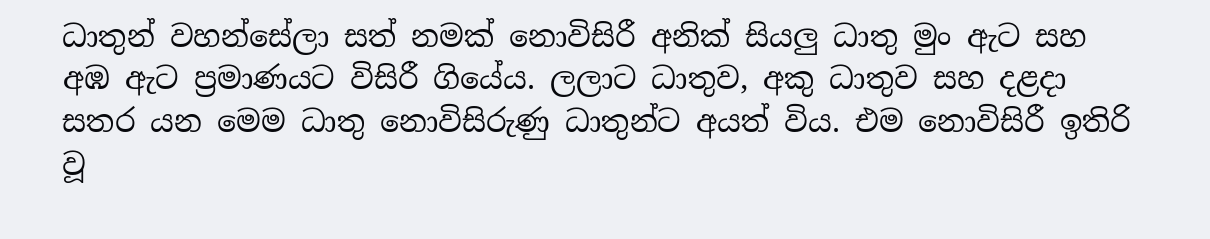ධාතුන් වහන්සේලා සත් නමක් නොවිසිරී අනික් සියලු ධාතු මුං ඇට සහ අඹ ඇට ප්‍රමාණයට විසිරී ගියේය. ලලාට ධාතුව, අකු ධාතුව සහ දළදා සතර යන මෙම ධාතු නොවිසිරුණු ධාතුන්ට අයත් විය. එම නොවිසිරී ඉතිරි වූ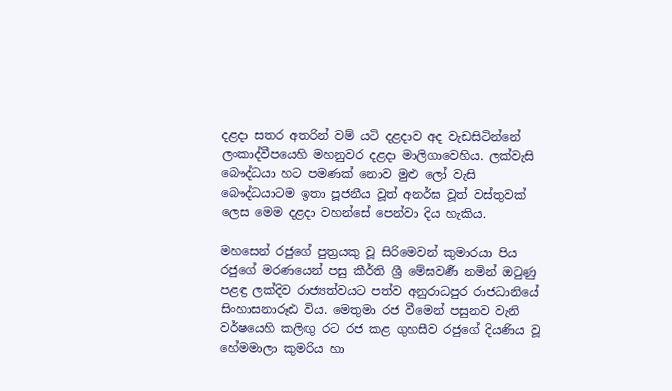දළදා සතර අතරින් වම් යටි දළදාව අද වැඩසිටින්නේ ලංකාද්වීපයෙහි මහනුවර දළදා මාලිගාවෙහිය. ලක්වැසි බෞද්ධයා හට පමණක් නොව මුළු ලෝ වැසි බෞද්ධයාටම ඉතා පූජනීය වූත් අනර්ඝ වූත් වස්තුවක් ලෙස මෙම දළදා වහන්සේ පෙන්වා දිය හැකිය.

මහසෙන් රජුගේ පුත්‍රයකු වූ සිරිමෙවන් කුමාරයා පිය රජුගේ මරණයෙන් පසු කීර්ති ශ්‍රී මේඝවර්‍ණ නමින් ඔටුණු පළඳ්‍ර ලක්දිව රාජ්‍යත්වයට පත්ව අනුරාධපුර රාජධානියේ සිංහාසනාරූඪ විය. මෙතුමා රජ වීමෙන් පසුනව වැනි වර්ෂයෙහි කලිඟු රට රජ කළ ගුහසීව රජුගේ දියණිය වූ හේමමාලා කුමරිය හා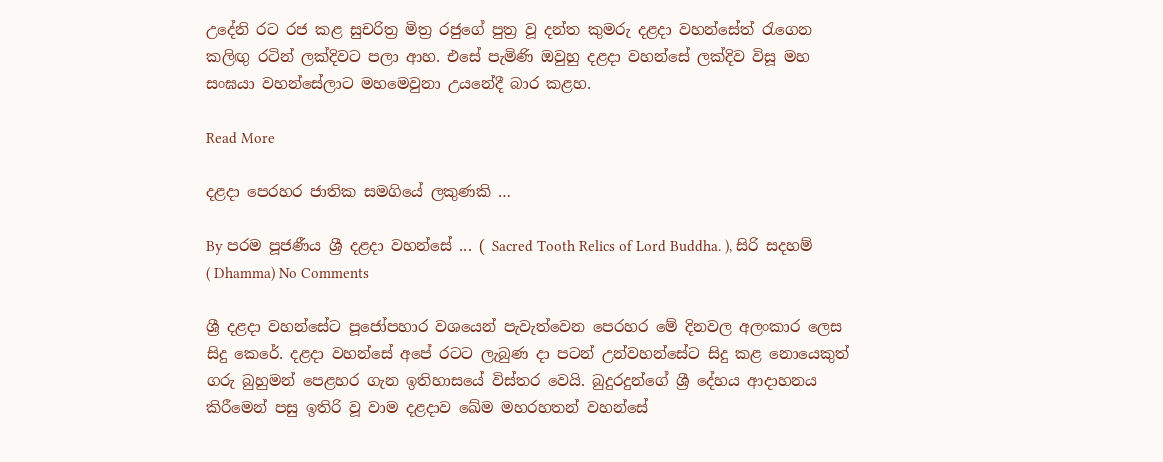උදේනි රට රජ කළ සුචරිත්‍ර මිත්‍ර රජුගේ පුත්‍ර වූ දන්ත කුමරු දළදා වහන්සේත් රැගෙන කලිඟු රටින් ලක්දිවට පලා ආහ. එසේ පැමිණි ඔවුහු දළදා වහන්සේ ලක්දිව විසූ මහ සංඝයා වහන්සේලාට මහමෙවුනා උයනේදී බාර කළහ.

Read More

දළදා පෙරහර ජාතික සමගියේ ලකුණකි …

By පරම පූජණීය ශ්‍රී දළදා වහන්සේ ... ( Sacred Tooth Relics of Lord Buddha. ), සිරි සදහම් ( Dhamma) No Comments

ශ්‍රී දළදා වහන්සේට පූජෝපහාර වශයෙන් පැවැත්වෙන පෙරහර මේ දිනවල අලංකාර ලෙස සිදු කෙරේ. දළදා වහන්සේ අපේ රටට ලැබුණ දා පටන් උන්වහන්සේට සිදු කළ නොයෙකුත් ගරු බුහුමන් පෙළහර ගැන ඉතිහාසයේ විස්තර වෙයි. බුදුරදුන්ගේ ශ්‍රී දේහය ආදාහනය කිරීමෙන් පසු ඉතිරි වූ වාම දළදාව ඛේම මහරහතන් වහන්සේ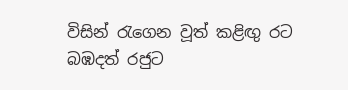විසින් රැගෙන වූත් කළිඟු රට බඹදත් රජුට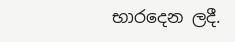භාරදෙන ලදී.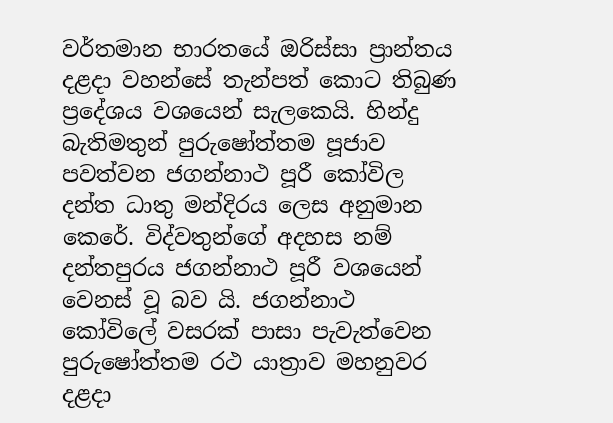වර්තමාන භාරතයේ ඔරිස්සා ප්‍රාන්තය දළදා වහන්සේ තැන්පත් කොට තිබුණ ප්‍රදේශය වශයෙන් සැලකෙයි. හින්දු බැතිමතුන් පුරුෂෝත්තම පූජාව පවත්වන ජගන්නාථ පූරී කෝවිල දන්ත ධාතු මන්දිරය ලෙස අනුමාන කෙරේ. විද්වතුන්ගේ අදහස නම් දන්තපුරය ජගන්නාථ පූරී වශයෙන් වෙනස් වූ බව යි. ජගන්නාථ කෝවිලේ වසරක් පාසා පැවැත්වෙන පුරුෂෝත්තම රථ යාත්‍රාව මහනුවර දළදා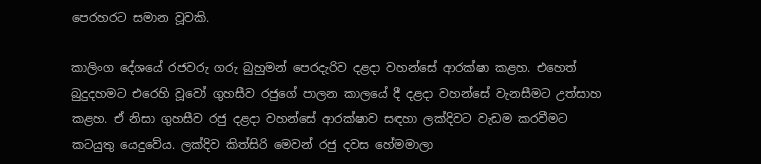පෙරහරට සමාන වූවකි.

කාලිංග දේශයේ රජවරු ගරු බුහුමන් පෙරදැරිව දළදා වහන්සේ ආරක්ෂා කළහ. එහෙත් බුදුදහමට එරෙහි වූවෝ ගුහසීව රජුගේ පාලන කාලයේ දී දළදා වහන්සේ වැනසීමට උත්සාහ කළහ. ඒ නිසා ගුහසීව රජු දළදා වහන්සේ ආරක්ෂාව සඳහා ලක්දිවට වැඩම කරවීමට කටයුතු යෙදුවේය. ලක්දිව කිත්සිරි මෙවන් රජු දවස හේමමාලා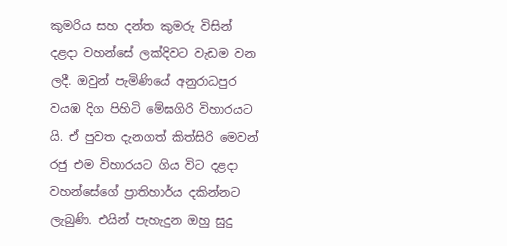කුමරිය සහ දන්ත කුමරු විසින් දළදා වහන්සේ ලක්දිවට වැඩම වන ලදී. ඔවුන් පැමිණියේ අනුරාධපුර වයඹ දිග පිහිටි මේඝගිරි විහාරයට යි. ඒ පුවත දැනගත් කිත්සිරි මෙවන් රජු එම විහාරයට ගිය විට දළදා වහන්සේගේ ප්‍රාතිහාර්ය දකින්නට ලැබුණි. එයින් පැහැදුන ඔහු සුදු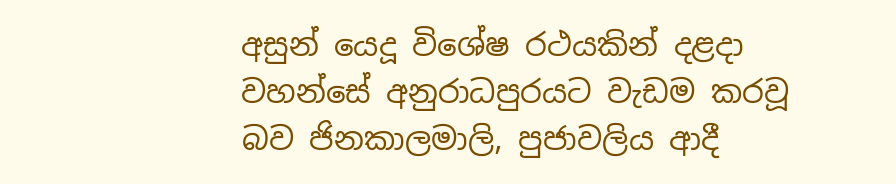අසුන් යෙදූ විශේෂ රථයකින් දළදා වහන්සේ අනුරාධපුරයට වැඩම කරවූ බව ජිනකාලමාලි, පුජාවලිය ආදී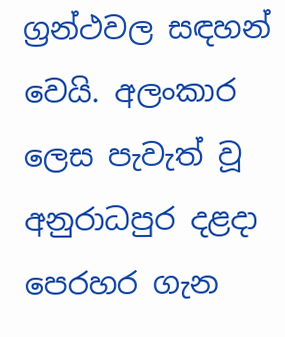ග්‍රන්ථවල සඳහන් වෙයි. අලංකාර ලෙස පැවැත් වූ අනුරාධපුර දළදා පෙරහර ගැන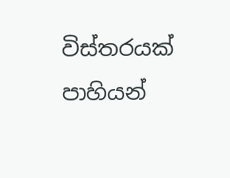විස්තරයක් පාහියන්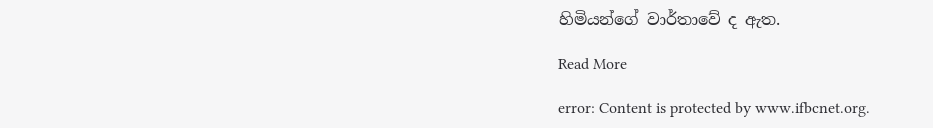හිමියන්ගේ වාර්තාවේ ද ඇත.

Read More

error: Content is protected by www.ifbcnet.org.